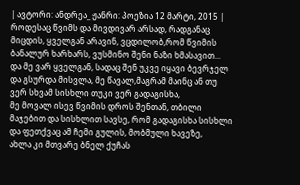| ავტორი: ანდრეა_ ჟანრი: პოეზია 12 მარტი, 2015 |
როდესაც წვიმს და მივდივარ არსად, რადგანაც მიცდის, ყველგან არავინ, ვცდილობ,რომ წვიმის ბანალურ ხარხარს, ვუსმინო შენი ნაზი ხმასავით...
და მე ვარ ყველგან, სადაც შენ უკვე იყავი ბევრჯელ და გსურდა მისვლა, მე წავალ,მაგრამ მაინც ან თუ ვერ სხვამ სისხლი თუკი ვერ გადაგისხა,
მე მოვალ ისევ წვიმის დროს შენთან, თბილი მაჯებით და სისხლით სავსე, რომ გადაგისხა სისხლი და ფეთქვაც ამ ჩემი გულის, მობმული ხავეზე,
ახლა კი მთვარე ბნელ ქუჩას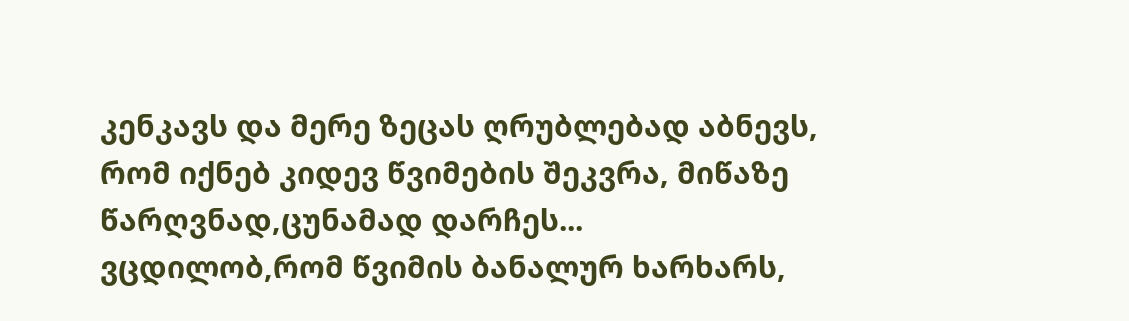კენკავს და მერე ზეცას ღრუბლებად აბნევს, რომ იქნებ კიდევ წვიმების შეკვრა, მიწაზე წარღვნად,ცუნამად დარჩეს...
ვცდილობ,რომ წვიმის ბანალურ ხარხარს,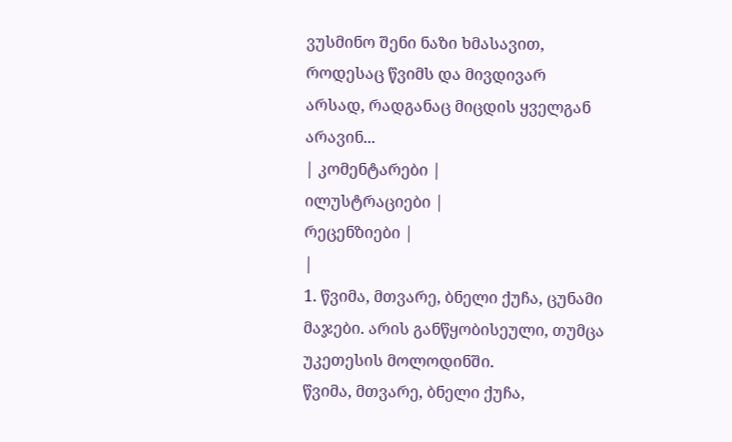ვუსმინო შენი ნაზი ხმასავით, როდესაც წვიმს და მივდივარ არსად, რადგანაც მიცდის ყველგან არავინ...
| კომენტარები |
ილუსტრაციები |
რეცენზიები |
|
1. წვიმა, მთვარე, ბნელი ქუჩა, ცუნამი მაჯები. არის განწყობისეული, თუმცა უკეთესის მოლოდინში.
წვიმა, მთვარე, ბნელი ქუჩა,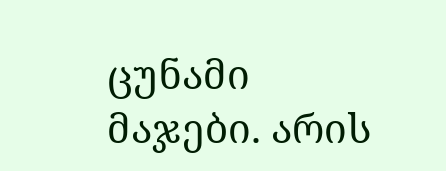ცუნამი მაჯები. არის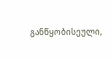განწყობისეული,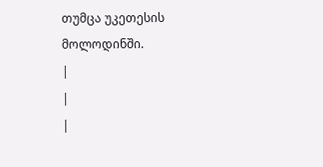თუმცა უკეთესის მოლოდინში.
|
|
|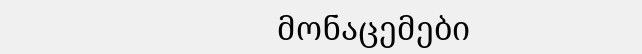მონაცემები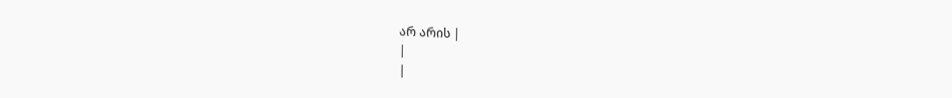არ არის |
|
|